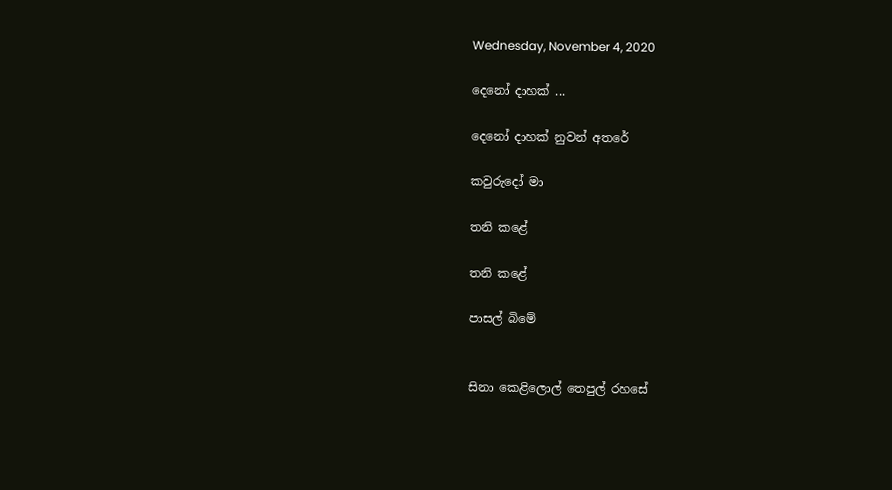Wednesday, November 4, 2020

දෙනෝ දාහක් ...

දෙනෝ දාහක් නුවන් අතරේ

කවුරුදෝ මා

තනි කළේ

තනි කළේ

පාසල් බිමේ


සිනා කෙළිලොල් තෙපුල් රහසේ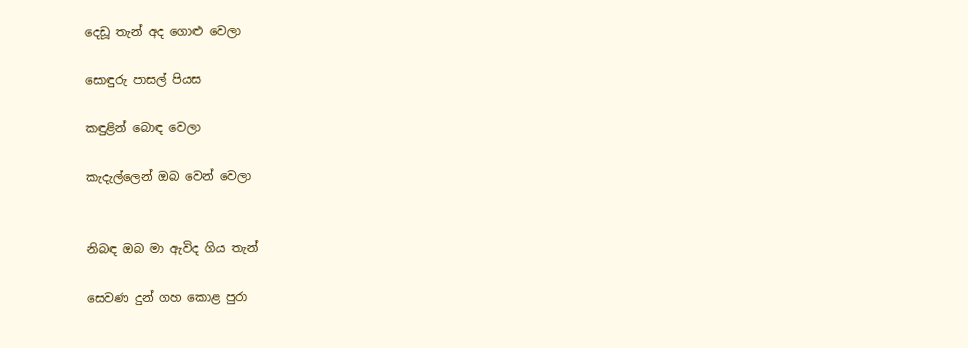දෙඩූ තැන් අද ගොළු වෙලා

සොඳුරු පාසල් පියස

කඳුළින් බොඳ වෙලා

කැදැල්ලෙන් ඔබ වෙන් වෙලා


නිබඳ ඔබ මා ඇවිද ගිය තැන්

සෙවණ දුන් ගහ කොළ පුරා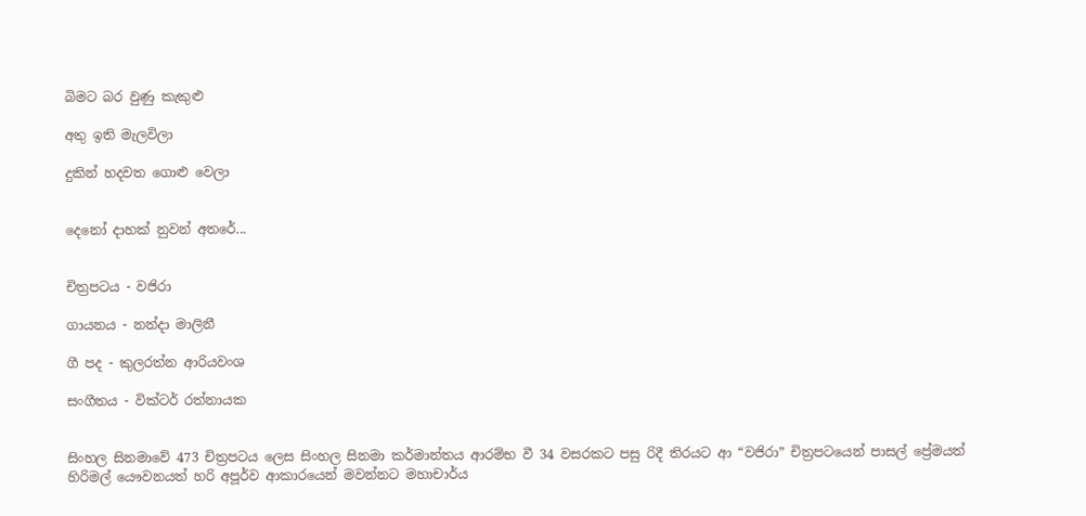බිමට බර වුණු කැකුළු

අතු ඉති මැලවිලා

දුකින් හදවත ගොළු වෙලා


දෙනෝ දාහක් නුවන් අතරේ...


චිත්‍රපටය - වජිරා

ගායනය - නන්දා මාලිනී

ගී පද - කුලරත්න ආරියවංශ

සංගීතය - වික්ටර් රත්නායක


සිංහල සිනමාවේ 473 චිත්‍රපටය ලෙස සිංහල සිනමා කර්මාන්තය ආරම්භ වී 34 වසරකට පසු රිදී තිරයට ආ “වජිරා” චිත්‍රපටයෙන් පාසල් ප්‍රේමයත් හිරිමල් යෞවනයත් හරි අපූර්ව ආකාරයෙන් මවන්නට මහාචාර්ය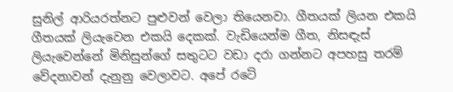සුනිල් ආරියරත්නට පුළුවන් වෙලා තියෙනවා. ගීතයක් ලියන එකයි ගීතයක් ලියැවෙන එකයි දෙකක්. වැඩියෙන්ම ගීත, නිසඳැස් ලියැවෙන්නේ මිනිසුන්ගේ සතුටට වඩා දරා ගන්නට අපහසු තරම් වේදනාවන් දැනුනු වෙලාවට. අපේ රටේ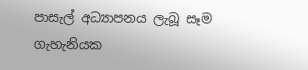පාසැල් අධ්‍යාපනය ලැබූ සෑම ගැහැනියක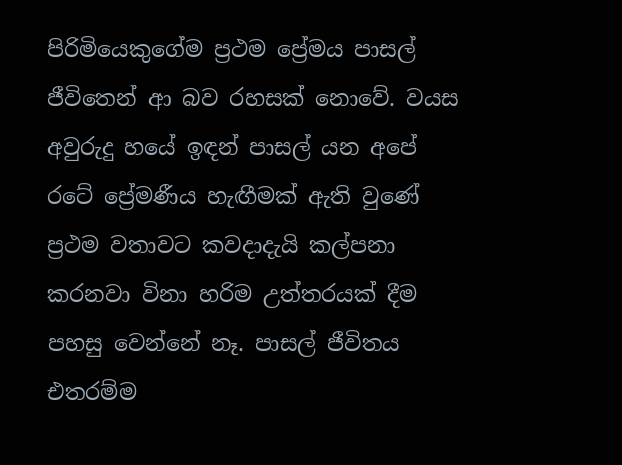පිරිමියෙකුගේම ප්‍රථම ප්‍රේමය පාසල් ජීවිතෙන් ආ බව රහසක් නොවේ. වයස අවුරුදු හයේ ඉඳන් පාසල් යන අපේ රටේ ප්‍රේමණීය හැඟීමක් ඇති වුණේ ප්‍රථම වතාවට කවදාදැයි කල්පනා කරනවා විනා හරිම උත්තරයක් දීම පහසු වෙන්නේ නෑ. පාසල් ජීවිතය එතරම්ම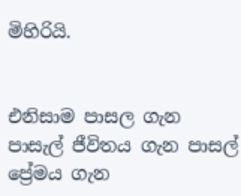මිහිරියි.


එනිසාම පාසල ගැන පාසැල් ජීවිතය ගැන පාසල් ප්‍රේමය ගැන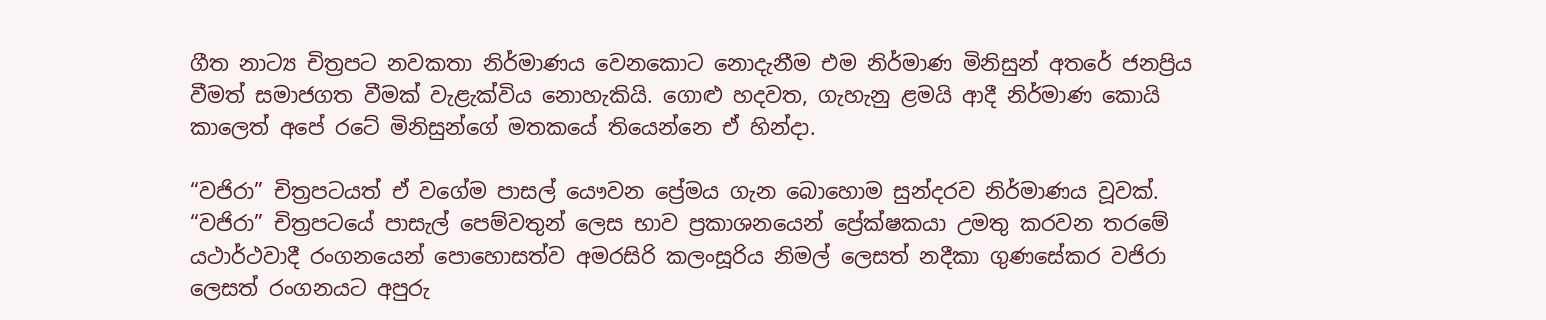ගීත නාට්‍ය චිත්‍රපට නවකතා නිර්මාණය වෙනකොට නොදැනීම එම නිර්මාණ මිනිසුන් අතරේ ජනප්‍රිය වීමත් සමාජගත වීමක් වැළැක්විය නොහැකියි. ගොළු හදවත, ගැහැනු ළමයි ආදී නිර්මාණ කොයි කාලෙත් අපේ රටේ මිනිසුන්ගේ මතකයේ තියෙන්නෙ ඒ හින්දා.

“වජිරා” චිත්‍රපටයත් ඒ වගේම පාසල් යෞවන ප්‍රේමය ගැන බොහොම සුන්දරව නිර්මාණය වූවක්. “වජිරා” චිත්‍රපටයේ පාසැල් පෙම්වතුන් ලෙස භාව ප්‍රකාශනයෙන් ප්‍රේක්ෂකයා උමතු කරවන තරමේ යථාර්ථවාදී රංගනයෙන් පොහොසත්ව අමරසිරි කලංසූරිය නිමල් ලෙසත් නදීකා ගුණසේකර වජිරා ලෙසත් රංගනයට අපුරු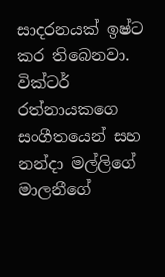සාදරනයක් ඉෂ්ට කර තිබෙනවා. වික්ටර් රත්නායකගෙ සංගීතයෙන් සහ නන්දා මල්ලිගේ මාලනීගේ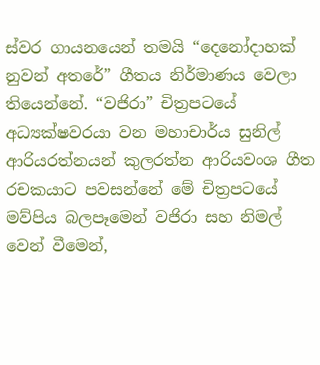ස්වර ගායනයෙන් තමයි “දෙනෝදාහක් නුවන් අතරේ” ගීතය නිර්මාණය වෙලා තියෙන්නේ. “වජිරා” චිත්‍රපටයේ අධ්‍යක්ෂවරයා වන මහාචාර්ය සුනිල් ආරියරත්නයන් කුලරත්න ආරියවංශ ගීත රචකයාට පවසන්නේ මේ චිත්‍රපටයේ මව්පිය බලපෑමෙන් වජිරා සහ නිමල් වෙන් වීමෙන්,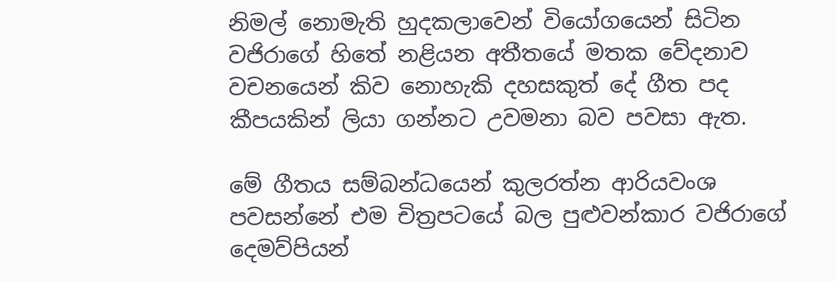නිමල් නොමැති හුදකලාවෙන් වියෝගයෙන් සිටින වජිරාගේ හිතේ නළියන අතීතයේ මතක වේදනාව වචනයෙන් කිව නොහැකි දහසකුත් දේ ගීත පද කීපයකින් ලියා ගන්නට උවමනා බව පවසා ඇත.

මේ ගීතය සම්බන්ධයෙන් කුලරත්න ආරියවංශ පවසන්නේ එම චිත්‍රපටයේ බල පුළුවන්කාර වජිරාගේ දෙමව්පියන්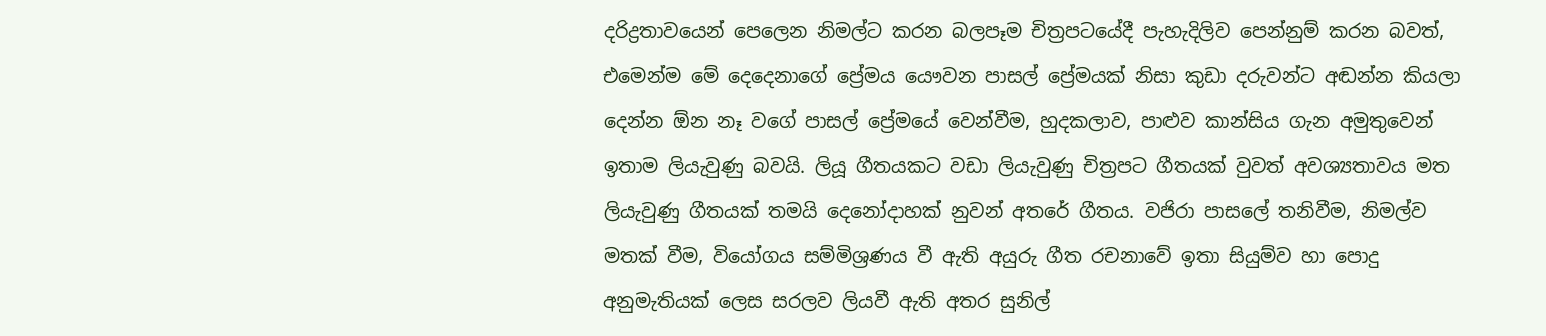දරිද්‍රතාවයෙන් පෙලෙන නිමල්ට කරන බලපෑම චිත්‍රපටයේදී පැහැදිලිව පෙන්නුම් කරන බවත්, එමෙන්ම මේ දෙදෙනාගේ ප්‍රේමය යෞවන පාසල් ප්‍රේමයක් නිසා කුඩා දරුවන්ට අඬන්න කියලා දෙන්න ඕන නෑ වගේ පාසල් ප්‍රේමයේ වෙන්වීම, හු‍දකලාව, පාළුව කාන්සිය ගැන අමුතුවෙන් ඉතාම ලියැවුණු බවයි. ලියූ ගීතයකට වඩා ලියැවුණු චිත්‍රපට ගීතයක් වුවත් අවශ්‍යතාවය මත ලියැවුණු ගීතයක් තමයි දෙනෝදාහක් නුවන් අතරේ ගීතය. වජිරා පාසලේ තනිවීම, නිමල්ව මතක් වීම, වියෝගය සම්මිශ්‍රණය වී ඇති අයුරු ගීත රචනාවේ ඉතා සියුම්ව හා පොදු අනුමැතියක් ලෙස සරලව ලියවී ඇති අතර සුනිල්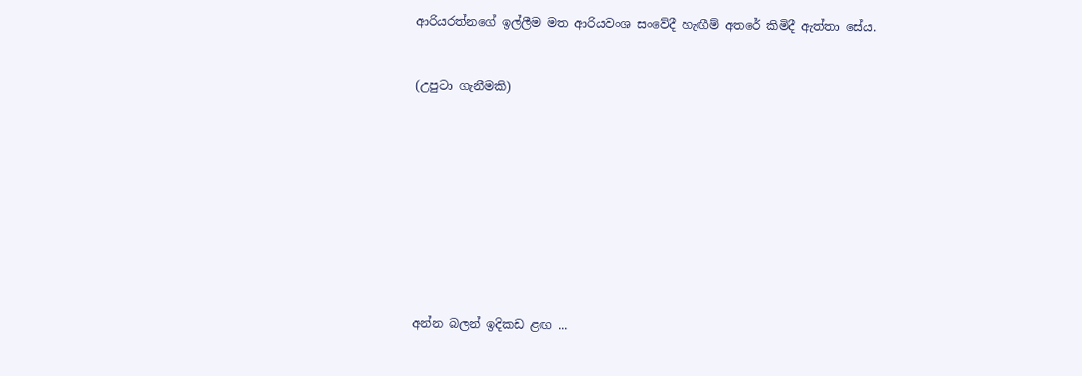ආරියරත්නගේ ඉල්ලීම මත ආරියවංශ සංවේදී හැඟීම් අතරේ කිමිදී ඇත්තා සේය.


(උපුටා ගැනීමකි)










අන්න බලන් ඉදිකඩ ළඟ ...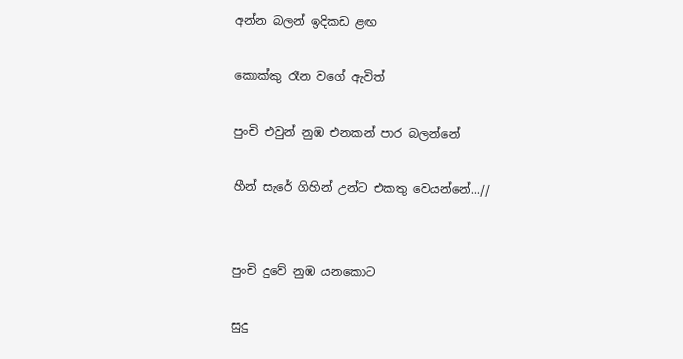අන්න බලන් ඉදිකඩ ළඟ

කොක්කු රෑන වගේ ඇවිත්

පුංචි එවුන් නුඹ එනකන් පාර බලන්නේ

හීන් සැරේ ගිහින් උන්ට එකතු වෙයන්නේ...//


පුංචි දුවේ නුඹ යනකොට

සුදු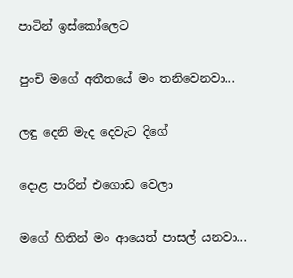පාටින් ඉස්කෝලෙට

පුංචි මගේ අතීතයේ මං තනිවෙනවා...

ලඳු දෙනි මැද දෙවැට දිගේ

දොළ පාරින් එගොඩ වෙලා

මගේ හිතින් මං ආයෙත් පාසල් යනවා...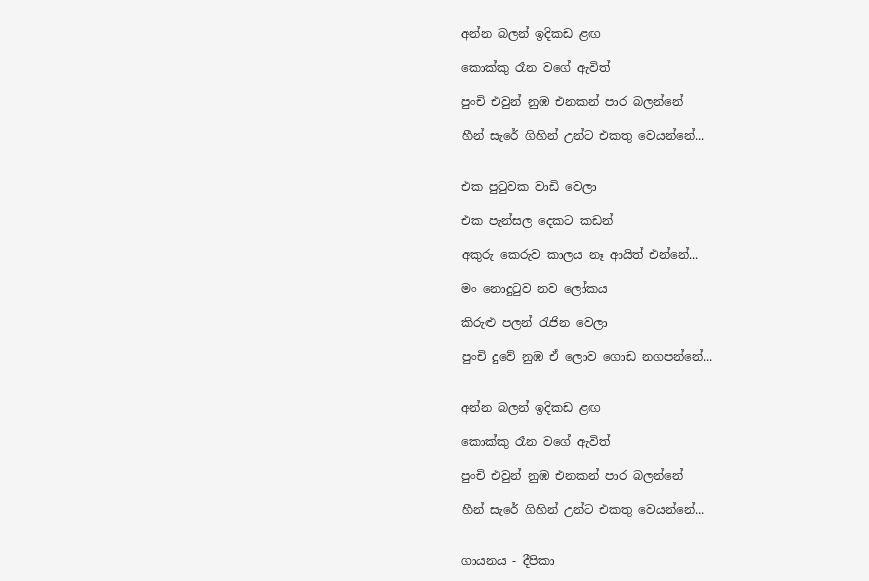අන්න බලන් ඉදිකඩ ළඟ

කොක්කු රෑන වගේ ඇවිත්

පුංචි එවුන් නුඹ එනකන් පාර බලන්නේ

හීන් සැරේ ගිහින් උන්ට එකතු වෙයන්නේ...


එක පුටුවක වාඩි වෙලා

එක පැන්සල දෙකට කඩන්

අකුරු කෙරුව කාලය නෑ ආයිත් එන්නේ...

මං නොදුටුව නව ලෝකය

කිරුළු පලන් රැජින වෙලා

පුංචි දුවේ නුඹ ඒ ලොව ගොඩ නගපන්නේ...


අන්න බලන් ඉදිකඩ ළඟ

කොක්කු රෑන වගේ ඇවිත්

පුංචි එවුන් නුඹ එනකන් පාර බලන්නේ

හීන් සැරේ ගිහින් උන්ට එකතු වෙයන්නේ...


ගායනය - දීපිකා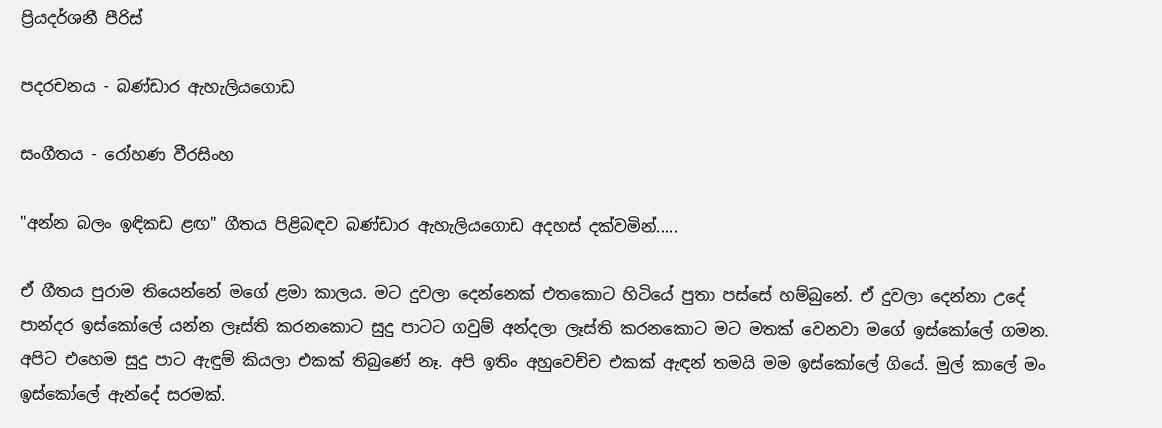ප්‍රියදර්ශනී පීරිස්

පදරචනය - බණ්ඩාර ඇහැලියගොඩ

සංගීතය - රෝහණ වීරසිංහ

"අන්න බලං ඉඳිකඩ ළඟ" ගීතය පිළිබඳව බණ්ඩාර ඇහැලියගොඩ අදහස් දක්වමින්.....

ඒ ගීතය පුරාම තියෙන්නේ මගේ ළමා කාලය. මට දුවලා දෙන්නෙක් එතකොට හිටියේ පුතා පස්සේ හම්බුනේ. ඒ දුවලා දෙන්නා උදේ පාන්දර ඉස්කෝලේ යන්න ලෑස්ති කරනකොට සුදු පාටට ගවුම් අන්දලා ලෑස්ති කරනකොට මට මතක් වෙනවා මගේ ඉස්කෝලේ ගමන. අපිට එහෙම සුදු පාට ඇඳුම් කියලා එකක් තිබුණේ නෑ. අපි ඉතිං අහුවෙච්ච එකක් ඇඳන් තමයි මම ඉස්කෝලේ ගියේ. මුල් කාලේ මං ඉස්කෝලේ ඇන්දේ සරමක්.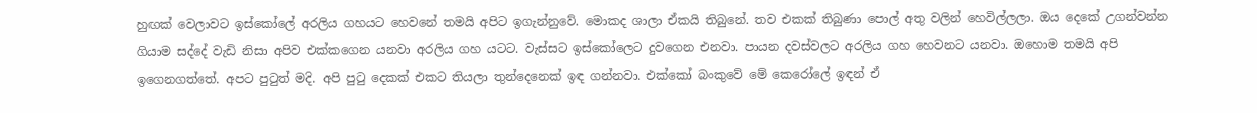හුඟක් වෙලාවට ඉස්කෝලේ අරලිය ගහයට හෙවනේ තමයි අපිට ඉගැන්නුවේ. මොකද ශාලා ඒකයි තිබුනේ. තව එකක් තිබුණා පොල් අතු වලින් හෙවිල්ලලා. ඔය දෙකේ උගන්වන්න ගියාම සද්දේ වැඩි නිසා අපිව එක්කගෙන යනවා අරලිය ගහ යටට. වැස්සට ඉස්කෝලෙට දුවගෙන එනවා. පායන දවස්වලට අරලිය ගහ හෙවනට යනවා. ඔහොම තමයි අපි ඉගෙනගත්තේ. අපට පුටුත් මදි. අපි පුටු දෙකක් එකට තියලා තුන්දෙනෙක් ඉඳ ගන්නවා. එක්කෝ බංකුවේ මේ කෙරෝලේ ඉඳන් ඒ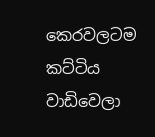කෙරවලටම කට්ටිය වාඩිවෙලා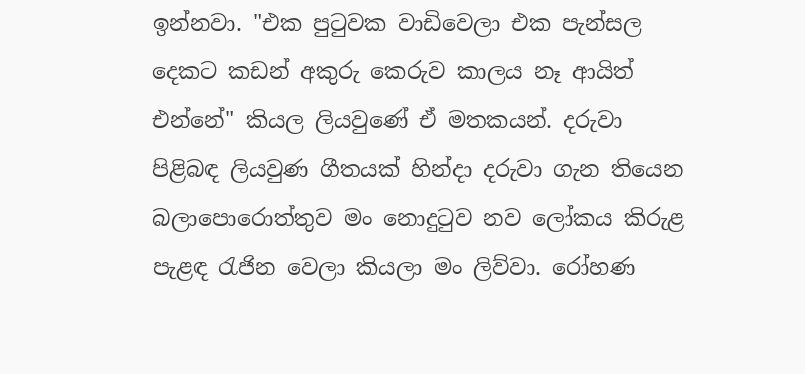ඉන්නවා. "එක පුටුවක වාඩිවෙලා එක පැන්සල දෙකට කඩන් අකුරු කෙරුව කාලය නෑ ආයිත් එන්නේ" කියල ලියවුණේ ඒ මතකයන්. දරුවා පිළිබඳ ලියවුණ ගීතයක් හින්දා දරුවා ගැන තියෙන බලාපොරොත්තුව මං නොදුටුව නව ලෝකය කිරුළ පැළඳ රැජින වෙලා කියලා මං ලිව්වා. රෝහණ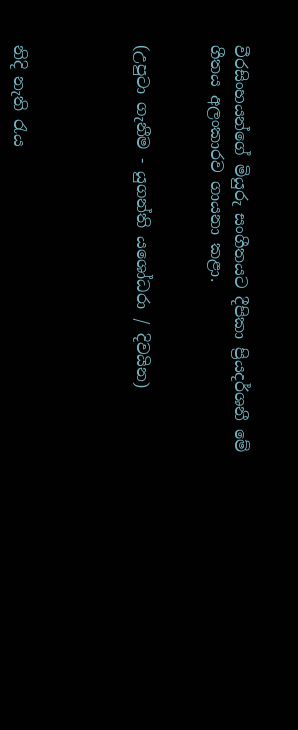වීරසිංහයන්ගේ මියුරු සංගීතයට දීපිකා ප්‍රියදර්ශනී මේ ගීතය අලංකාරව ගායනා කළා.


(උපුටා ගැනීම - යුගන්ති යශෝධරා / දිවයින)




නිදි නැති රැය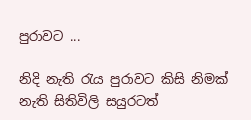පුරාවට ...

නිදි නැති රැය පුරාවට කිසි නිමක් නැති සිතිවිලි සයුරටත්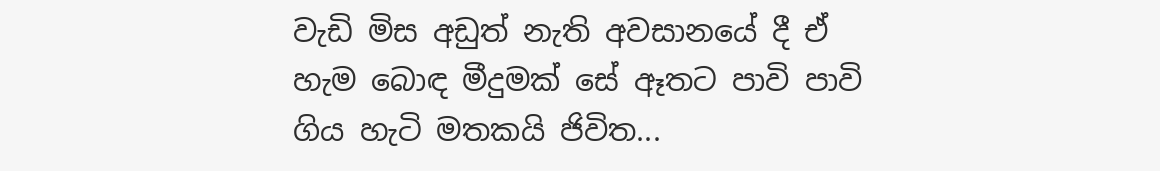වැඩි මිස අඩුත් නැති අවසානයේ දී ඒ හැම බොඳ මීදුමක් සේ ඈතට පාවි පාවි ගිය හැටි මතකයි ජිවිත...